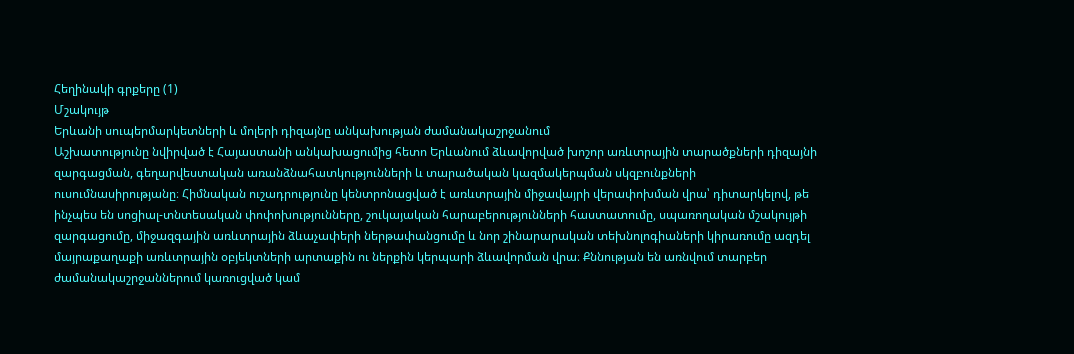Հեղինակի գրքերը (1)
Մշակույթ
Երևանի սուպերմարկետների և մոլերի դիզայնը անկախության ժամանակաշրջանում
Աշխատությունը նվիրված է Հայաստանի անկախացումից հետո Երևանում ձևավորված խոշոր առևտրային տարածքների դիզայնի զարգացման, գեղարվեստական առանձնահատկությունների և տարածական կազմակերպման սկզբունքների ուսումնասիրությանը։ Հիմնական ուշադրությունը կենտրոնացված է առևտրային միջավայրի վերափոխման վրա՝ դիտարկելով, թե ինչպես են սոցիալ-տնտեսական փոփոխությունները, շուկայական հարաբերությունների հաստատումը, սպառողական մշակույթի զարգացումը, միջազգային առևտրային ձևաչափերի ներթափանցումը և նոր շինարարական տեխնոլոգիաների կիրառումը ազդել մայրաքաղաքի առևտրային օբյեկտների արտաքին ու ներքին կերպարի ձևավորման վրա։ Քննության են առնվում տարբեր ժամանակաշրջաններում կառուցված կամ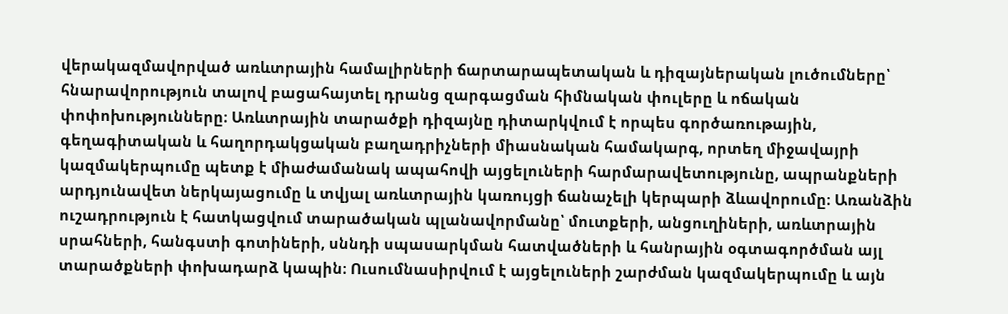վերակազմավորված առևտրային համալիրների ճարտարապետական և դիզայներական լուծումները՝ հնարավորություն տալով բացահայտել դրանց զարգացման հիմնական փուլերը և ոճական փոփոխությունները։ Առևտրային տարածքի դիզայնը դիտարկվում է որպես գործառութային, գեղագիտական և հաղորդակցական բաղադրիչների միասնական համակարգ, որտեղ միջավայրի կազմակերպումը պետք է միաժամանակ ապահովի այցելուների հարմարավետությունը, ապրանքների արդյունավետ ներկայացումը և տվյալ առևտրային կառույցի ճանաչելի կերպարի ձևավորումը։ Առանձին ուշադրություն է հատկացվում տարածական պլանավորմանը՝ մուտքերի, անցուղիների, առևտրային սրահների, հանգստի գոտիների, սննդի սպասարկման հատվածների և հանրային օգտագործման այլ տարածքների փոխադարձ կապին։ Ուսումնասիրվում է այցելուների շարժման կազմակերպումը և այն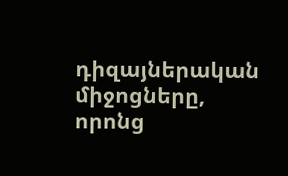դիզայներական միջոցները, որոնց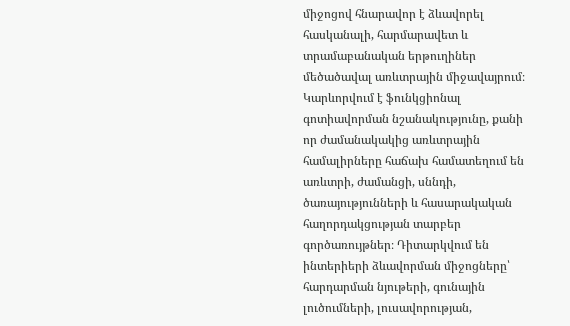միջոցով հնարավոր է ձևավորել հասկանալի, հարմարավետ և տրամաբանական երթուղիներ մեծածավալ առևտրային միջավայրում։ Կարևորվում է ֆունկցիոնալ գոտիավորման նշանակությունը, քանի որ ժամանակակից առևտրային համալիրները հաճախ համատեղում են առևտրի, ժամանցի, սննդի, ծառայությունների և հասարակական հաղորդակցության տարբեր գործառույթներ։ Դիտարկվում են ինտերիերի ձևավորման միջոցները՝ հարդարման նյութերի, գունային լուծումների, լուսավորության,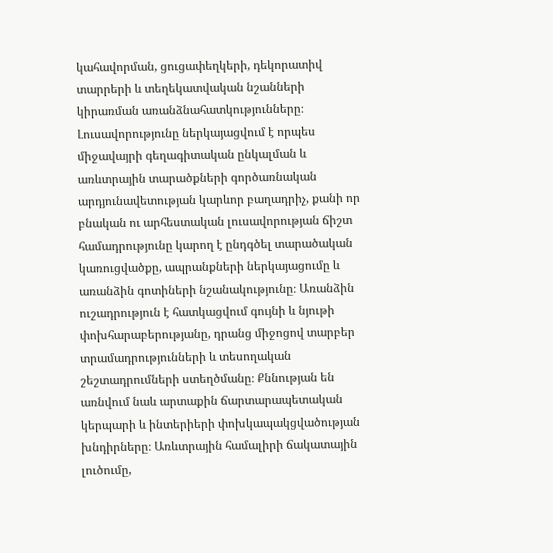կահավորման, ցուցափեղկերի, դեկորատիվ տարրերի և տեղեկատվական նշանների կիրառման առանձնահատկությունները։ Լուսավորությունը ներկայացվում է որպես միջավայրի գեղագիտական ընկալման և առևտրային տարածքների գործառնական արդյունավետության կարևոր բաղադրիչ, քանի որ բնական ու արհեստական լուսավորության ճիշտ համադրությունը կարող է ընդգծել տարածական կառուցվածքը, ապրանքների ներկայացումը և առանձին գոտիների նշանակությունը։ Առանձին ուշադրություն է հատկացվում գույնի և նյութի փոխհարաբերությանը, դրանց միջոցով տարբեր տրամադրությունների և տեսողական շեշտադրումների ստեղծմանը։ Քննության են առնվում նաև արտաքին ճարտարապետական կերպարի և ինտերիերի փոխկապակցվածության խնդիրները։ Առևտրային համալիրի ճակատային լուծումը,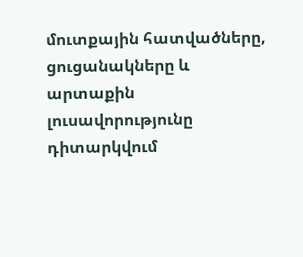մուտքային հատվածները, ցուցանակները և արտաքին լուսավորությունը դիտարկվում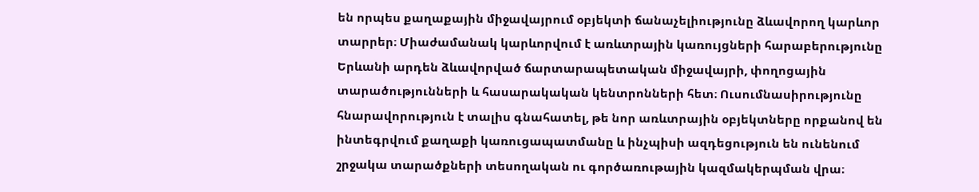են որպես քաղաքային միջավայրում օբյեկտի ճանաչելիությունը ձևավորող կարևոր տարրեր։ Միաժամանակ կարևորվում է առևտրային կառույցների հարաբերությունը Երևանի արդեն ձևավորված ճարտարապետական միջավայրի, փողոցային տարածությունների և հասարակական կենտրոնների հետ։ Ուսումնասիրությունը հնարավորություն է տալիս գնահատել, թե նոր առևտրային օբյեկտները որքանով են ինտեգրվում քաղաքի կառուցապատմանը և ինչպիսի ազդեցություն են ունենում շրջակա տարածքների տեսողական ու գործառութային կազմակերպման վրա։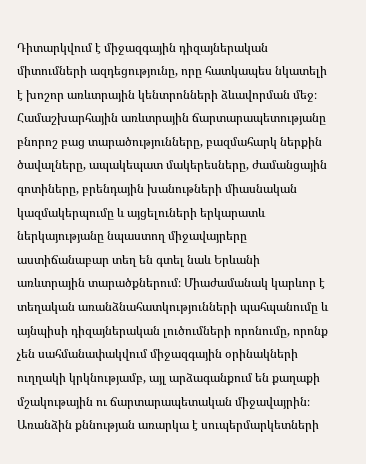Դիտարկվում է միջազգային դիզայներական միտումների ազդեցությունը, որը հատկապես նկատելի է խոշոր առևտրային կենտրոնների ձևավորման մեջ։ Համաշխարհային առևտրային ճարտարապետությանը բնորոշ բաց տարածությունները, բազմահարկ ներքին ծավալները, ապակեպատ մակերեսները, ժամանցային գոտիները, բրենդային խանութների միասնական կազմակերպումը և այցելուների երկարատև ներկայությանը նպաստող միջավայրերը աստիճանաբար տեղ են գտել նաև Երևանի առևտրային տարածքներում։ Միաժամանակ կարևոր է տեղական առանձնահատկությունների պահպանումը և այնպիսի դիզայներական լուծումների որոնումը, որոնք չեն սահմանափակվում միջազգային օրինակների ուղղակի կրկնությամբ, այլ արձագանքում են քաղաքի մշակութային ու ճարտարապետական միջավայրին։ Առանձին քննության առարկա է սուպերմարկետների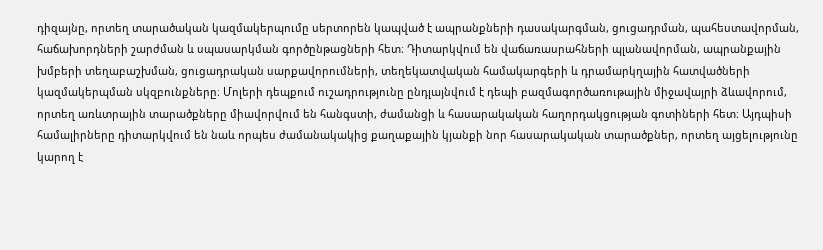դիզայնը, որտեղ տարածական կազմակերպումը սերտորեն կապված է ապրանքների դասակարգման, ցուցադրման, պահեստավորման, հաճախորդների շարժման և սպասարկման գործընթացների հետ։ Դիտարկվում են վաճառասրահների պլանավորման, ապրանքային խմբերի տեղաբաշխման, ցուցադրական սարքավորումների, տեղեկատվական համակարգերի և դրամարկղային հատվածների կազմակերպման սկզբունքները։ Մոլերի դեպքում ուշադրությունը ընդլայնվում է դեպի բազմագործառութային միջավայրի ձևավորում, որտեղ առևտրային տարածքները միավորվում են հանգստի, ժամանցի և հասարակական հաղորդակցության գոտիների հետ։ Այդպիսի համալիրները դիտարկվում են նաև որպես ժամանակակից քաղաքային կյանքի նոր հասարակական տարածքներ, որտեղ այցելությունը կարող է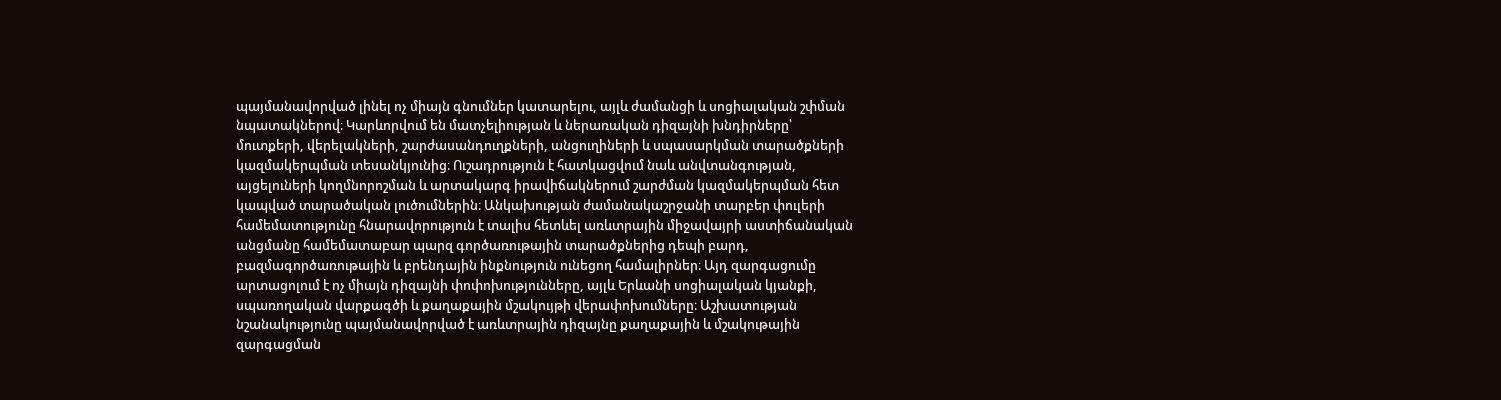պայմանավորված լինել ոչ միայն գնումներ կատարելու, այլև ժամանցի և սոցիալական շփման նպատակներով։ Կարևորվում են մատչելիության և ներառական դիզայնի խնդիրները՝ մուտքերի, վերելակների, շարժասանդուղքների, անցուղիների և սպասարկման տարածքների կազմակերպման տեսանկյունից։ Ուշադրություն է հատկացվում նաև անվտանգության, այցելուների կողմնորոշման և արտակարգ իրավիճակներում շարժման կազմակերպման հետ կապված տարածական լուծումներին։ Անկախության ժամանակաշրջանի տարբեր փուլերի համեմատությունը հնարավորություն է տալիս հետևել առևտրային միջավայրի աստիճանական անցմանը համեմատաբար պարզ գործառութային տարածքներից դեպի բարդ, բազմագործառութային և բրենդային ինքնություն ունեցող համալիրներ։ Այդ զարգացումը արտացոլում է ոչ միայն դիզայնի փոփոխությունները, այլև Երևանի սոցիալական կյանքի, սպառողական վարքագծի և քաղաքային մշակույթի վերափոխումները։ Աշխատության նշանակությունը պայմանավորված է առևտրային դիզայնը քաղաքային և մշակութային զարգացման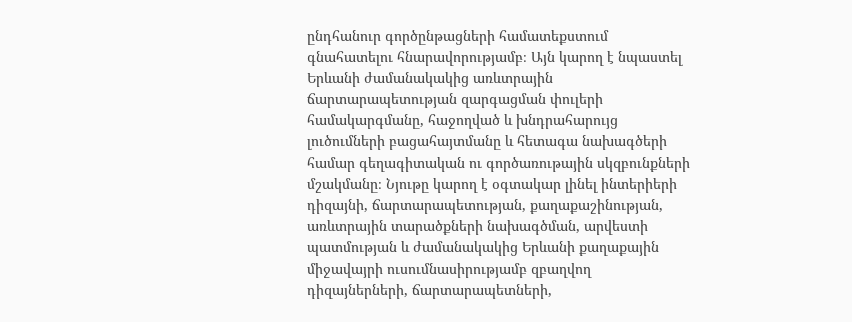ընդհանուր գործընթացների համատեքստում գնահատելու հնարավորությամբ։ Այն կարող է նպաստել Երևանի ժամանակակից առևտրային ճարտարապետության զարգացման փուլերի համակարգմանը, հաջողված և խնդրահարույց լուծումների բացահայտմանը և հետագա նախագծերի համար գեղագիտական ու գործառութային սկզբունքների մշակմանը։ Նյութը կարող է օգտակար լինել ինտերիերի դիզայնի, ճարտարապետության, քաղաքաշինության, առևտրային տարածքների նախագծման, արվեստի պատմության և ժամանակակից Երևանի քաղաքային միջավայրի ուսումնասիրությամբ զբաղվող դիզայներների, ճարտարապետների,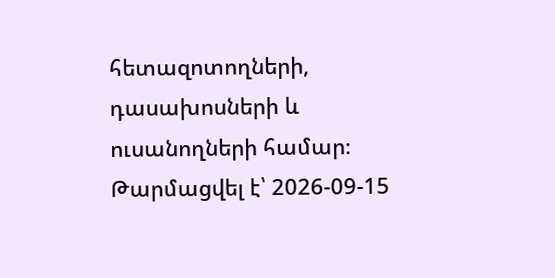հետազոտողների, դասախոսների և ուսանողների համար։
Թարմացվել է՝ 2026-09-15